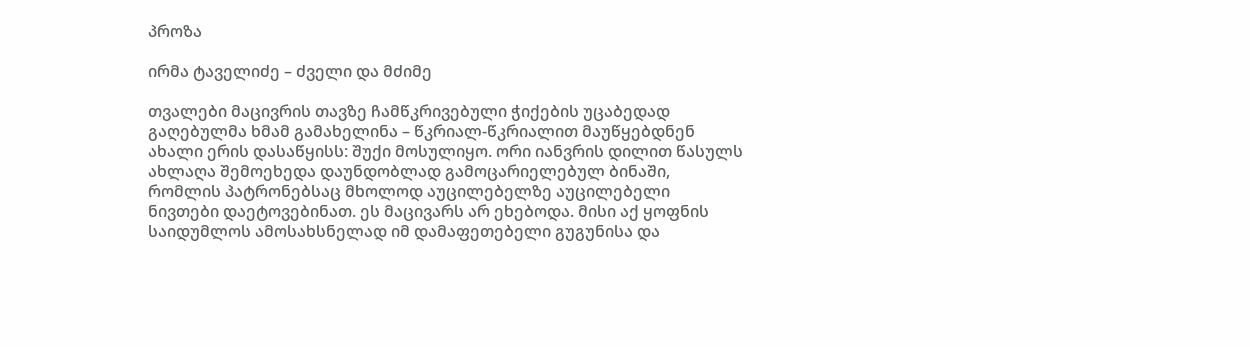პროზა

ირმა ტაველიძე – ძველი და მძიმე

თვალები მაცივრის თავზე ჩამწკრივებული ჭიქების უცაბედად გაღებულმა ხმამ გამახელინა – წკრიალ-წკრიალით მაუწყებდნენ ახალი ერის დასაწყისს: შუქი მოსულიყო. ორი იანვრის დილით წასულს ახლაღა შემოეხედა დაუნდობლად გამოცარიელებულ ბინაში, რომლის პატრონებსაც მხოლოდ აუცილებელზე აუცილებელი ნივთები დაეტოვებინათ. ეს მაცივარს არ ეხებოდა. მისი აქ ყოფნის საიდუმლოს ამოსახსნელად იმ დამაფეთებელი გუგუნისა და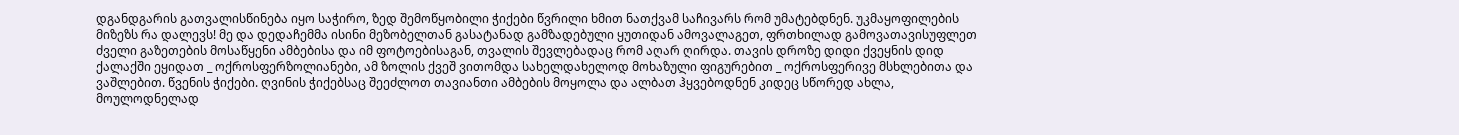დგანდგარის გათვალისწინება იყო საჭირო, ზედ შემოწყობილი ჭიქები წვრილი ხმით ნათქვამ საჩივარს რომ უმატებდნენ. უკმაყოფილების მიზეზს რა დალევს! მე და დედაჩემმა ისინი მეზობელთან გასატანად გამზადებული ყუთიდან ამოვალაგეთ, ფრთხილად გამოვათავისუფლეთ ძველი გაზეთების მოსაწყენი ამბებისა და იმ ფოტოებისაგან, თვალის შევლებადაც რომ აღარ ღირდა. თავის დროზე დიდი ქვეყნის დიდ ქალაქში ეყიდათ _ ოქროსფერზოლიანები, ამ ზოლის ქვეშ ვითომდა სახელდახელოდ მოხაზული ფიგურებით _ ოქროსფერივე მსხლებითა და ვაშლებით. წვენის ჭიქები. ღვინის ჭიქებსაც შეეძლოთ თავიანთი ამბების მოყოლა და ალბათ ჰყვებოდნენ კიდეც სწორედ ახლა, მოულოდნელად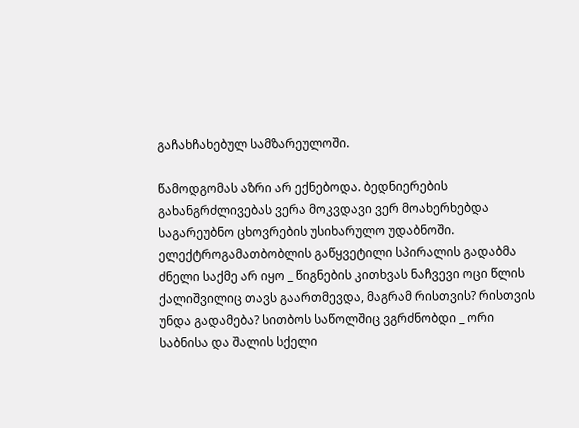გაჩახჩახებულ სამზარეულოში.

წამოდგომას აზრი არ ექნებოდა. ბედნიერების გახანგრძლივებას ვერა მოკვდავი ვერ მოახერხებდა საგარეუბნო ცხოვრების უსიხარულო უდაბნოში. ელექტროგამათბობლის გაწყვეტილი სპირალის გადაბმა ძნელი საქმე არ იყო _ წიგნების კითხვას ნაჩვევი ოცი წლის ქალიშვილიც თავს გაართმევდა, მაგრამ რისთვის? რისთვის უნდა გადამება? სითბოს საწოლშიც ვგრძნობდი _ ორი საბნისა და შალის სქელი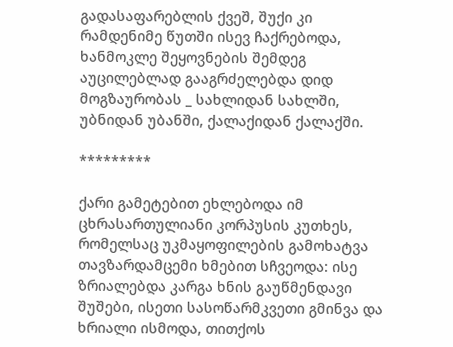გადასაფარებლის ქვეშ, შუქი კი რამდენიმე წუთში ისევ ჩაქრებოდა, ხანმოკლე შეყოვნების შემდეგ აუცილებლად გააგრძელებდა დიდ მოგზაურობას _ სახლიდან სახლში, უბნიდან უბანში, ქალაქიდან ქალაქში.

*********

ქარი გამეტებით ეხლებოდა იმ ცხრასართულიანი კორპუსის კუთხეს, რომელსაც უკმაყოფილების გამოხატვა თავზარდამცემი ხმებით სჩვეოდა: ისე ზრიალებდა კარგა ხნის გაუწმენდავი შუშები, ისეთი სასოწარმკვეთი გმინვა და ხრიალი ისმოდა, თითქოს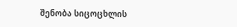შენობა სიცოცხლის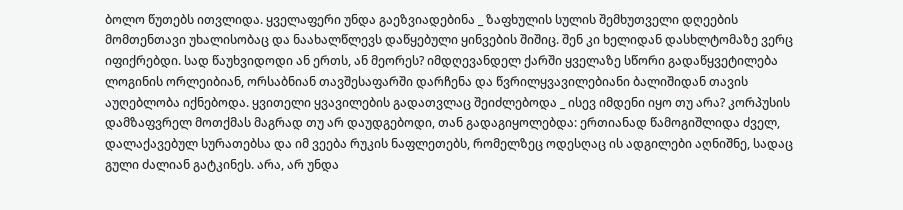ბოლო წუთებს ითვლიდა. ყველაფერი უნდა გაეზვიადებინა _ ზაფხულის სულის შემხუთველი დღეების მომთენთავი უხალისობაც და ნაახალწლევს დაწყებული ყინვების შიშიც. შენ კი ხელიდან დასხლტომაზე ვერც იფიქრებდი. სად წაუხვიდოდი ან ერთს, ან მეორეს? იმდღევანდელ ქარში ყველაზე სწორი გადაწყვეტილება ლოგინის ორლეიბიან, ორსაბნიან თავშესაფარში დარჩენა და წვრილყვავილებიანი ბალიშიდან თავის აუღებლობა იქნებოდა. ყვითელი ყვავილების გადათვლაც შეიძლებოდა _ ისევ იმდენი იყო თუ არა? კორპუსის დამზაფვრელ მოთქმას მაგრად თუ არ დაუდგებოდი, თან გადაგიყოლებდა: ერთიანად წამოგიშლიდა ძველ, დალაქავებულ სურათებსა და იმ ვეება რუკის ნაფლეთებს, რომელზეც ოდესღაც ის ადგილები აღნიშნე, სადაც გული ძალიან გატკინეს. არა, არ უნდა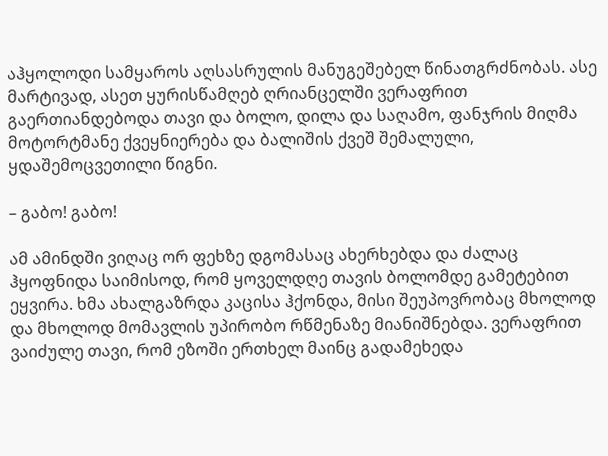აჰყოლოდი სამყაროს აღსასრულის მანუგეშებელ წინათგრძნობას. ასე მარტივად, ასეთ ყურისწამღებ ღრიანცელში ვერაფრით გაერთიანდებოდა თავი და ბოლო, დილა და საღამო, ფანჯრის მიღმა მოტორტმანე ქვეყნიერება და ბალიშის ქვეშ შემალული, ყდაშემოცვეთილი წიგნი.

– გაბო! გაბო!

ამ ამინდში ვიღაც ორ ფეხზე დგომასაც ახერხებდა და ძალაც ჰყოფნიდა საიმისოდ, რომ ყოველდღე თავის ბოლომდე გამეტებით ეყვირა. ხმა ახალგაზრდა კაცისა ჰქონდა, მისი შეუპოვრობაც მხოლოდ და მხოლოდ მომავლის უპირობო რწმენაზე მიანიშნებდა. ვერაფრით ვაიძულე თავი, რომ ეზოში ერთხელ მაინც გადამეხედა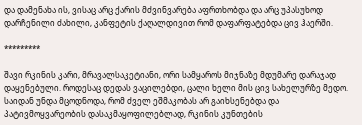და დამენახა ის, ვისაც არც ქარის მძვინვარება აფრთხობდა და არც უპასუხოდ დარჩენილი ძახილი, კანფეტის ქაღალდივით რომ დაფარფატებდა ცივ ჰაერში.

*********

შავი რკინის კარი, მრავალსაკეტიანი, ორი სამყაროს მიჯნაზე მდუმარე დარაჯად დაყენებული. როდესაც დედას ვაცილებდი, ცალი ხელი მის ცივ სახელურზე მედო. საიდან უნდა მცოდნოდა, რომ ძველ ეშმაკობას არ გაიხსენებდა და პატივმოყვარეობის დასაკმაყოფილებლად, რკინის კუნთების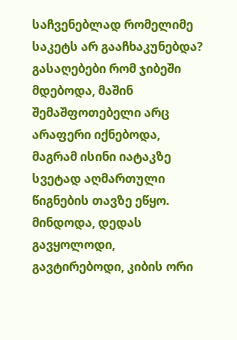საჩვენებლად რომელიმე საკეტს არ გააჩხაკუნებდა? გასაღებები რომ ჯიბეში მდებოდა, მაშინ შემაშფოთებელი არც არაფერი იქნებოდა, მაგრამ ისინი იატაკზე სვეტად აღმართული წიგნების თავზე ეწყო. მინდოდა, დედას გავყოლოდი, გავტირებოდი, კიბის ორი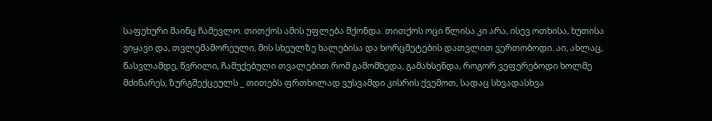საფეხური მაინც ჩამევლო. თითქოს ამის უფლება მქონდა. თითქოს ოცი წლისა კი არა, ისევ ოთხისა, ხუთისა ვიყავი და, თვლემამორეული, მის სხეულზე ხალებისა და ხორცმეტების დათვლით ვერთობოდი. აი, ახლაც, წასვლამდე, წვრილი, ჩამუქებული თვალებით რომ გამომხედა, გამახსენდა, როგორ ვეფერებოდი ხოლმე მძინარეს, ზურგშექცეულს _ თითებს ფრთხილად ვუსვამდი კისრის ქვემოთ, სადაც სხვადასხვა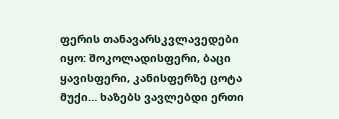ფერის თანავარსკვლავედები იყო: შოკოლადისფერი, ბაცი ყავისფერი, კანისფერზე ცოტა მუქი… ხაზებს ვავლებდი ერთი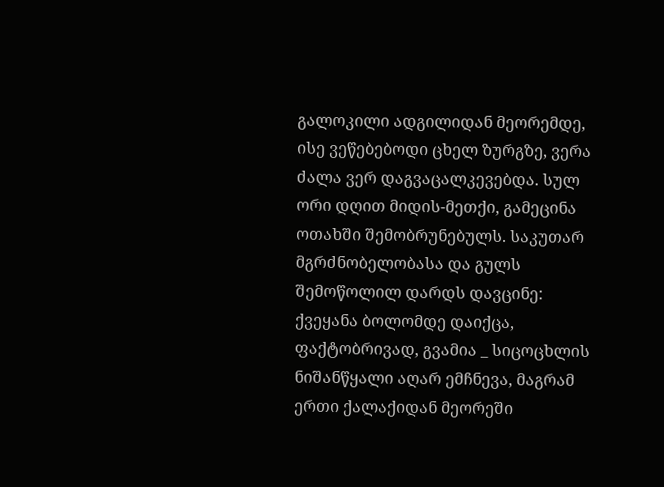გალოკილი ადგილიდან მეორემდე, ისე ვეწებებოდი ცხელ ზურგზე, ვერა ძალა ვერ დაგვაცალკევებდა. სულ ორი დღით მიდის-მეთქი, გამეცინა ოთახში შემობრუნებულს. საკუთარ მგრძნობელობასა და გულს შემოწოლილ დარდს დავცინე: ქვეყანა ბოლომდე დაიქცა, ფაქტობრივად, გვამია _ სიცოცხლის ნიშანწყალი აღარ ემჩნევა, მაგრამ ერთი ქალაქიდან მეორეში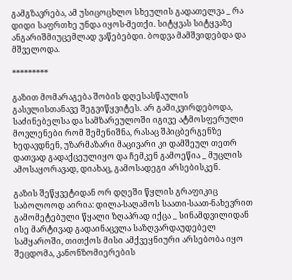გამგზავრება, ამ უსიცოცხლო სხეულის გადათელვა _ რა დიდი საფრთხე უნდა იყოს-მეთქი. სიტყვას სიტყვაზე ანგარიშმიუცემლად ვაწებებდი. ბოდვა მამშვიდებდა და მშველოდა.

*********

გაზით მომარაგება შობის დღესასწაულის გასვლისთანავე შეგვიწყვიტეს. არ გამიკვირდებოდა, საძინებელსა და სამზარეულოში იგივე ატმოსფერული მოვლენები რომ შემენიშნა, რასაც შპიცბერგენზე ხედავდნენ, უზარმაზარი მაცივარი კი დამშეულ თეთრ დათვად გადაქცეულიყო და ჩემკენ გამოეწია _ მუცლის ამოსაყორავად, დიახაც, გამოსადეგი არსებისკენ.

გაზის შეწყვეტიდან ორ დღეში წყლის გრაფიკიც საბოლოოდ აირია: დილა-საღამოს საათი-საათ-ნახევრით გამომეტებული წყალი ზღაპრად იქცა _ სინამდვილიდან ისე მარტივად გადაინაცვლა საზღვარდაუდებელ სამყაროში, თითქოს მისი ამქვეყნიური არსებობა იყო შეცდომა, კანონზომიერების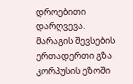დროებითი დარღვევა. მარაგის შევსების ერთადერთი გზა კორპუსის ეზოში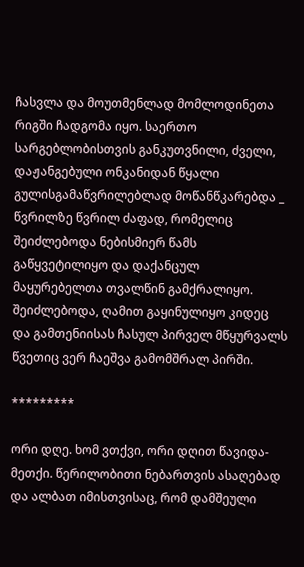ჩასვლა და მოუთმენლად მომლოდინეთა რიგში ჩადგომა იყო. საერთო სარგებლობისთვის განკუთვნილი, ძველი, დაჟანგებული ონკანიდან წყალი გულისგამაწვრილებლად მოწანწკარებდა _ წვრილზე წვრილ ძაფად, რომელიც შეიძლებოდა ნებისმიერ წამს გაწყვეტილიყო და დაქანცულ მაყურებელთა თვალწინ გამქრალიყო. შეიძლებოდა, ღამით გაყინულიყო კიდეც და გამთენიისას ჩასულ პირველ მწყურვალს წვეთიც ვერ ჩაეშვა გამომშრალ პირში.

*********

ორი დღე. ხომ ვთქვი, ორი დღით წავიდა-მეთქი. წერილობითი ნებართვის ასაღებად და ალბათ იმისთვისაც, რომ დამშეული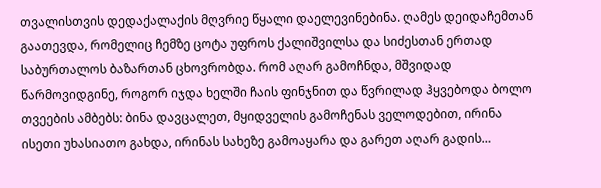თვალისთვის დედაქალაქის მღვრიე წყალი დაელევინებინა. ღამეს დეიდაჩემთან გაათევდა, რომელიც ჩემზე ცოტა უფროს ქალიშვილსა და სიძესთან ერთად საბურთალოს ბაზართან ცხოვრობდა. რომ აღარ გამოჩნდა, მშვიდად წარმოვიდგინე, როგორ იჯდა ხელში ჩაის ფინჯნით და წვრილად ჰყვებოდა ბოლო თვეების ამბებს: ბინა დავცალეთ, მყიდველის გამოჩენას ველოდებით, ირინა ისეთი უხასიათო გახდა, ირინას სახეზე გამოაყარა და გარეთ აღარ გადის…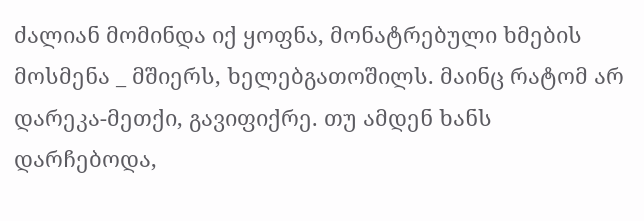ძალიან მომინდა იქ ყოფნა, მონატრებული ხმების მოსმენა _ მშიერს, ხელებგათოშილს. მაინც რატომ არ დარეკა-მეთქი, გავიფიქრე. თუ ამდენ ხანს დარჩებოდა,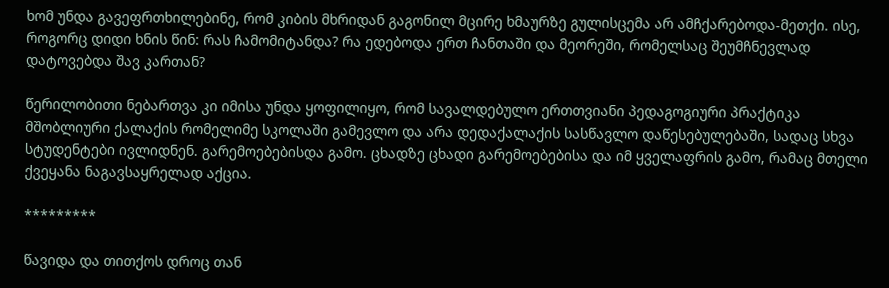ხომ უნდა გავეფრთხილებინე, რომ კიბის მხრიდან გაგონილ მცირე ხმაურზე გულისცემა არ ამჩქარებოდა-მეთქი. ისე, როგორც დიდი ხნის წინ: რას ჩამომიტანდა? რა ედებოდა ერთ ჩანთაში და მეორეში, რომელსაც შეუმჩნევლად დატოვებდა შავ კართან?

წერილობითი ნებართვა კი იმისა უნდა ყოფილიყო, რომ სავალდებულო ერთთვიანი პედაგოგიური პრაქტიკა მშობლიური ქალაქის რომელიმე სკოლაში გამევლო და არა დედაქალაქის სასწავლო დაწესებულებაში, სადაც სხვა სტუდენტები ივლიდნენ. გარემოებებისდა გამო. ცხადზე ცხადი გარემოებებისა და იმ ყველაფრის გამო, რამაც მთელი ქვეყანა ნაგავსაყრელად აქცია.

*********

წავიდა და თითქოს დროც თან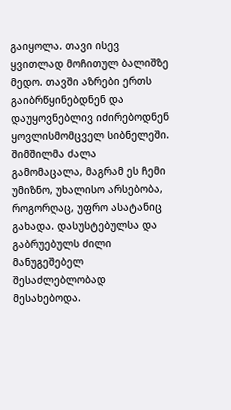გაიყოლა. თავი ისევ ყვითლად მოჩითულ ბალიშზე მედო. თავში აზრები ერთს გაიბრწყინებდნენ და დაუყოვნებლივ იძირებოდნენ ყოვლისმომცველ სიბნელეში. შიმშილმა ძალა გამომაცალა, მაგრამ ეს ჩემი უმიზნო, უხალისო არსებობა, როგორღაც, უფრო ასატანიც გახადა. დასუსტებულსა და გაბრუებულს ძილი მანუგეშებელ შესაძლებლობად მესახებოდა.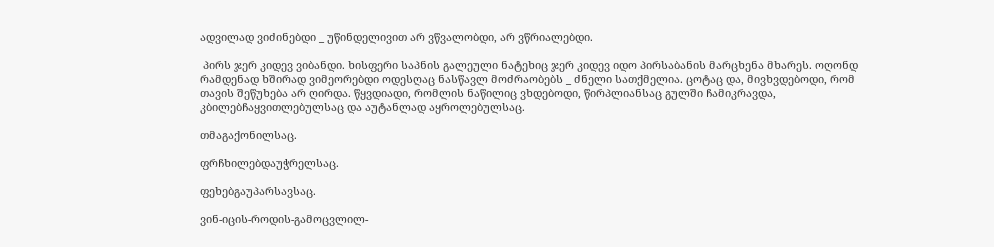ადვილად ვიძინებდი _ უწინდელივით არ ვწვალობდი, არ ვწრიალებდი.

 პირს ჯერ კიდევ ვიბანდი. ხისფერი საპნის გალეული ნატეხიც ჯერ კიდევ იდო პირსაბანის მარცხენა მხარეს. ოღონდ რამდენად ხშირად ვიმეორებდი ოდესღაც ნასწავლ მოძრაობებს _ ძნელი სათქმელია. ცოტაც და, მივხვდებოდი, რომ თავის შეწუხება არ ღირდა. წყვდიადი, რომლის ნაწილიც ვხდებოდი, წირპლიანსაც გულში ჩამიკრავდა, კბილებჩაყვითლებულსაც და აუტანლად აყროლებულსაც.

თმაგაქონილსაც.

ფრჩხილებდაუჭრელსაც.

ფეხებგაუპარსავსაც.

ვინ-იცის-როდის-გამოცვლილ-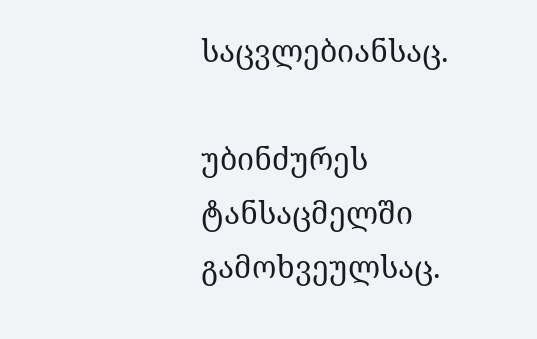საცვლებიანსაც.

უბინძურეს ტანსაცმელში გამოხვეულსაც.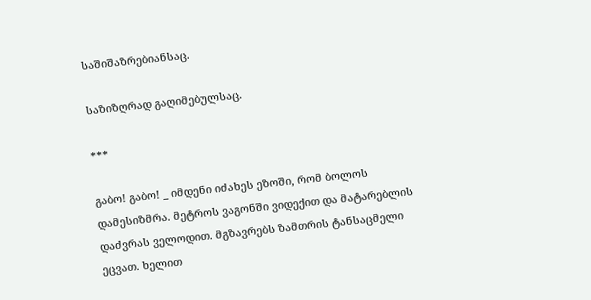საშიშაზრებიანსაც.

საზიზღრად გაღიმებულსაც.

***

გაბო! გაბო! _ იმდენი იძახეს ეზოში, რომ ბოლოს დამესიზმრა. მეტროს ვაგონში ვიდექით და მატარებლის დაძვრას ველოდით. მგზავრებს ზამთრის ტანსაცმელი ეცვათ. ხელით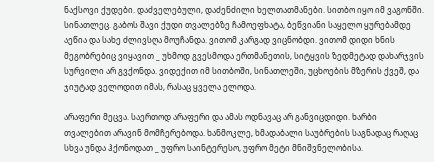ნაქსოვი ქუდები. დაძველებული, დაძენძილი ხელთათმანები. სითბო იყო იმ ვაგონში. სინათლეც. გაბოს შავი ქუდი თვალებზე ჩამოეფხატა, ბეწვიანი საყელო ყურებამდე აეწია და სახე ძლივსღა მოუჩანდა. ვითომ კარგად ვიცნობდი. ვითომ დიდი ხნის მეგობრებიც ვიყავით _ უხმოდ გვესმოდა ერთმანეთის, სიტყვის ზედმეტად დახარჯვის სურვილი არ გვქონდა. ვიდექით იმ სითბოში, სინათლეში, უცხოების მზერის ქვეშ, და ჯიუტად ველოდით იმას, რასაც ყველა ელოდა.

არაფერი მეცვა. საერთოდ არაფერი და ამას ოდნავაც არ განვიცდიდი. ხარბი თვალებით არავინ მომჩერებოდა. ხანმოკლე, ხმადაბალი საუბრების საგნადაც რაღაც სხვა უნდა ჰქონოდათ _ უფრო საინტერესო, უფრო მეტი მნიშვნელობისა.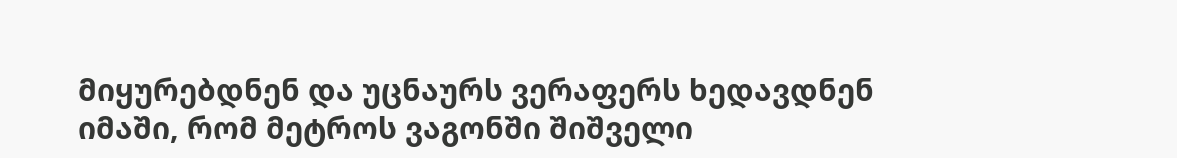მიყურებდნენ და უცნაურს ვერაფერს ხედავდნენ იმაში, რომ მეტროს ვაგონში შიშველი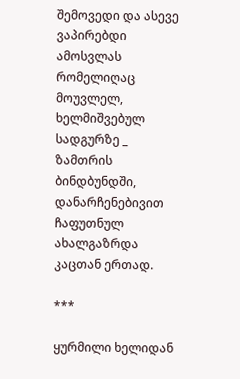შემოვედი და ასევე ვაპირებდი ამოსვლას რომელიღაც მოუვლელ, ხელმიშვებულ სადგურზე _ ზამთრის ბინდბუნდში, დანარჩენებივით ჩაფუთნულ ახალგაზრდა კაცთან ერთად.

***

ყურმილი ხელიდან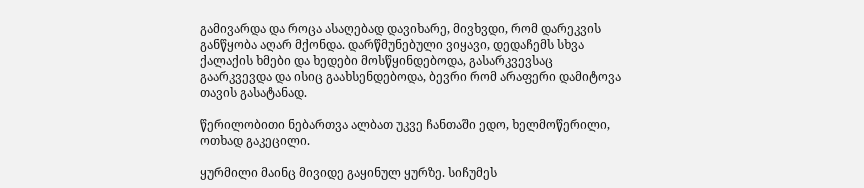გამივარდა და როცა ასაღებად დავიხარე, მივხვდი, რომ დარეკვის განწყობა აღარ მქონდა. დარწმუნებული ვიყავი, დედაჩემს სხვა ქალაქის ხმები და ხედები მოსწყინდებოდა, გასარკვევსაც გაარკვევდა და ისიც გაახსენდებოდა, ბევრი რომ არაფერი დამიტოვა თავის გასატანად.

წერილობითი ნებართვა ალბათ უკვე ჩანთაში ედო, ხელმოწერილი, ოთხად გაკეცილი.

ყურმილი მაინც მივიდე გაყინულ ყურზე. სიჩუმეს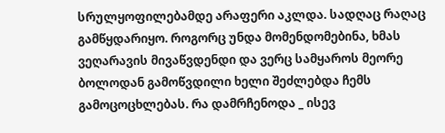სრულყოფილებამდე არაფერი აკლდა. სადღაც რაღაც გამწყდარიყო. როგორც უნდა მომენდომებინა, ხმას ვეღარავის მივაწვდენდი და ვერც სამყაროს მეორე ბოლოდან გამოწვდილი ხელი შეძლებდა ჩემს გამოცოცხლებას. რა დამრჩენოდა _ ისევ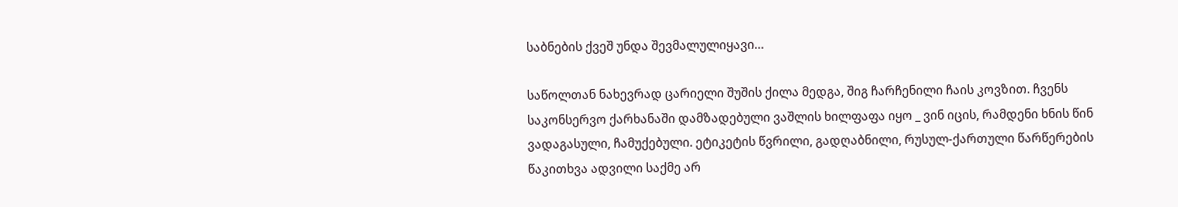საბნების ქვეშ უნდა შევმალულიყავი…

საწოლთან ნახევრად ცარიელი შუშის ქილა მედგა, შიგ ჩარჩენილი ჩაის კოვზით. ჩვენს საკონსერვო ქარხანაში დამზადებული ვაშლის ხილფაფა იყო _ ვინ იცის, რამდენი ხნის წინ ვადაგასული, ჩამუქებული. ეტიკეტის წვრილი, გადღაბნილი, რუსულ-ქართული წარწერების წაკითხვა ადვილი საქმე არ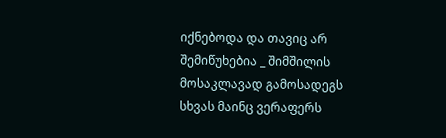იქნებოდა და თავიც არ შემიწუხებია _ შიმშილის მოსაკლავად გამოსადეგს სხვას მაინც ვერაფერს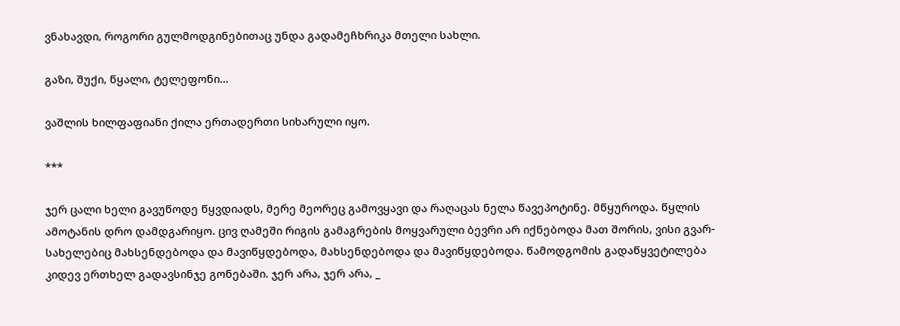ვნახავდი, როგორი გულმოდგინებითაც უნდა გადამეჩხრიკა მთელი სახლი.

გაზი, შუქი, წყალი, ტელეფონი…

ვაშლის ხილფაფიანი ქილა ერთადერთი სიხარული იყო.

***

ჯერ ცალი ხელი გავუწოდე წყვდიადს, მერე მეორეც გამოვყავი და რაღაცას ნელა წავეპოტინე. მწყუროდა. წყლის ამოტანის დრო დამდგარიყო. ცივ ღამეში რიგის გამაგრების მოყვარული ბევრი არ იქნებოდა მათ შორის, ვისი გვარ-სახელებიც მახსენდებოდა და მავიწყდებოდა, მახსენდებოდა და მავიწყდებოდა. წამოდგომის გადაწყვეტილება კიდევ ერთხელ გადავსინჯე გონებაში. ჯერ არა, ჯერ არა, _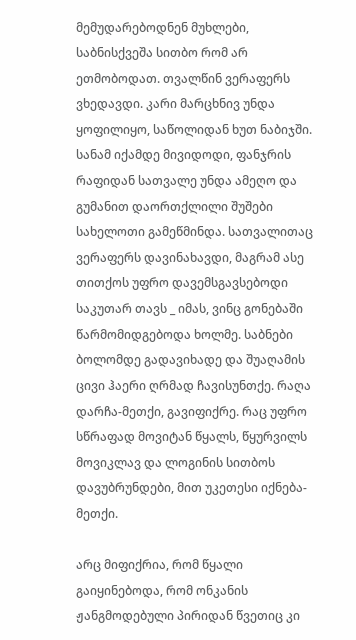მემუდარებოდნენ მუხლები, საბნისქვეშა სითბო რომ არ ეთმობოდათ. თვალწინ ვერაფერს ვხედავდი. კარი მარცხნივ უნდა ყოფილიყო, საწოლიდან ხუთ ნაბიჯში. სანამ იქამდე მივიდოდი, ფანჯრის რაფიდან სათვალე უნდა ამეღო და გუმანით დაორთქლილი შუშები სახელოთი გამეწმინდა. სათვალითაც ვერაფერს დავინახავდი, მაგრამ ასე თითქოს უფრო დავემსგავსებოდი საკუთარ თავს _ იმას, ვინც გონებაში წარმომიდგებოდა ხოლმე. საბნები ბოლომდე გადავიხადე და შუაღამის ცივი ჰაერი ღრმად ჩავისუნთქე. რაღა დარჩა-მეთქი, გავიფიქრე. რაც უფრო სწრაფად მოვიტან წყალს, წყურვილს მოვიკლავ და ლოგინის სითბოს დავუბრუნდები, მით უკეთესი იქნება-მეთქი.

არც მიფიქრია, რომ წყალი გაიყინებოდა, რომ ონკანის ჟანგმოდებული პირიდან წვეთიც კი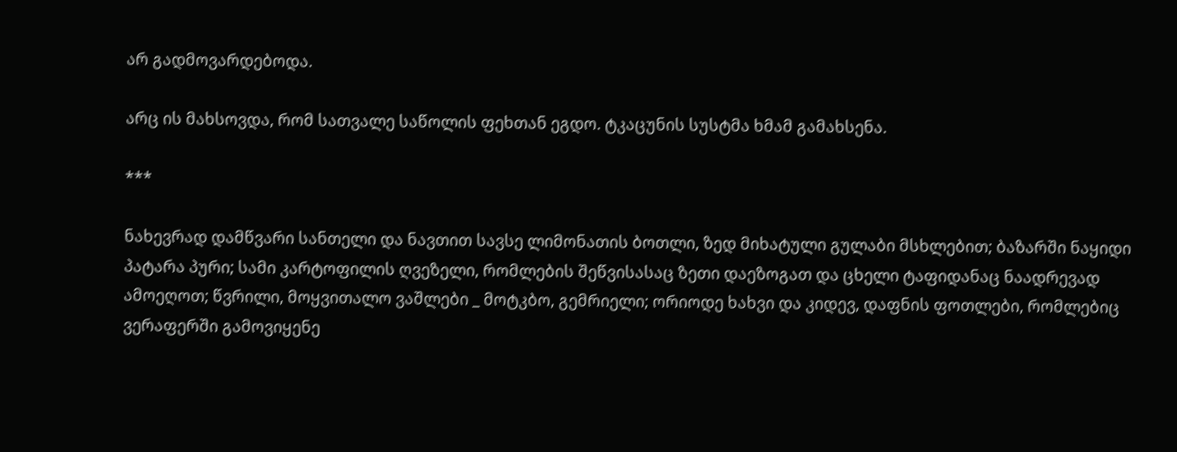არ გადმოვარდებოდა.

არც ის მახსოვდა, რომ სათვალე საწოლის ფეხთან ეგდო. ტკაცუნის სუსტმა ხმამ გამახსენა.

***

ნახევრად დამწვარი სანთელი და ნავთით სავსე ლიმონათის ბოთლი, ზედ მიხატული გულაბი მსხლებით; ბაზარში ნაყიდი პატარა პური; სამი კარტოფილის ღვეზელი, რომლების შეწვისასაც ზეთი დაეზოგათ და ცხელი ტაფიდანაც ნაადრევად ამოეღოთ; წვრილი, მოყვითალო ვაშლები _ მოტკბო, გემრიელი; ორიოდე ხახვი და კიდევ, დაფნის ფოთლები, რომლებიც ვერაფერში გამოვიყენე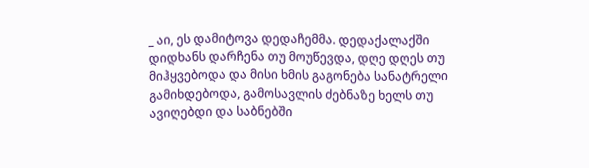_ აი, ეს დამიტოვა დედაჩემმა. დედაქალაქში დიდხანს დარჩენა თუ მოუწევდა, დღე დღეს თუ მიჰყვებოდა და მისი ხმის გაგონება სანატრელი გამიხდებოდა, გამოსავლის ძებნაზე ხელს თუ ავიღებდი და საბნებში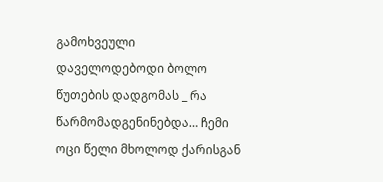გამოხვეული დაველოდებოდი ბოლო წუთების დადგომას _ რა წარმომადგენინებდა… ჩემი ოცი წელი მხოლოდ ქარისგან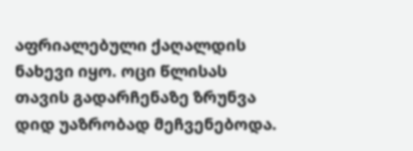აფრიალებული ქაღალდის ნახევი იყო. ოცი წლისას თავის გადარჩენაზე ზრუნვა დიდ უაზრობად მეჩვენებოდა.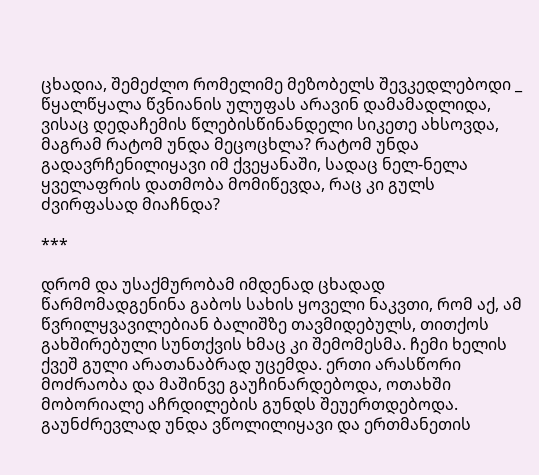ცხადია, შემეძლო რომელიმე მეზობელს შევკედლებოდი _ წყალწყალა წვნიანის ულუფას არავინ დამამადლიდა, ვისაც დედაჩემის წლებისწინანდელი სიკეთე ახსოვდა, მაგრამ რატომ უნდა მეცოცხლა? რატომ უნდა გადავრჩენილიყავი იმ ქვეყანაში, სადაც ნელ-ნელა ყველაფრის დათმობა მომიწევდა, რაც კი გულს ძვირფასად მიაჩნდა?

***

დრომ და უსაქმურობამ იმდენად ცხადად წარმომადგენინა გაბოს სახის ყოველი ნაკვთი, რომ აქ, ამ წვრილყვავილებიან ბალიშზე თავმიდებულს, თითქოს გახშირებული სუნთქვის ხმაც კი შემომესმა. ჩემი ხელის ქვეშ გული არათანაბრად უცემდა. ერთი არასწორი მოძრაობა და მაშინვე გაუჩინარდებოდა, ოთახში მობორიალე აჩრდილების გუნდს შეუერთდებოდა. გაუნძრევლად უნდა ვწოლილიყავი და ერთმანეთის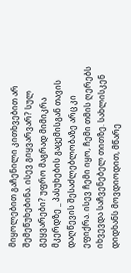მიყოლებით გაჩენილი კითხვებით არ შემეწუხებინა. ისევ გიყვარვარ? სულ გეყვარები? უფრო მაგრად მიმიკრა მკერდზე _ პასუხების გაცემისგან თავის დაღწევის შესაძლებლობაზე არც კი ეფიქრა. ისევ ჩემი იყო, ჩემი თმის ღერებს იხვევდა საჩვენებელ თითზე. სახლისკენ დიდხანს მოვდიოდით, მწარე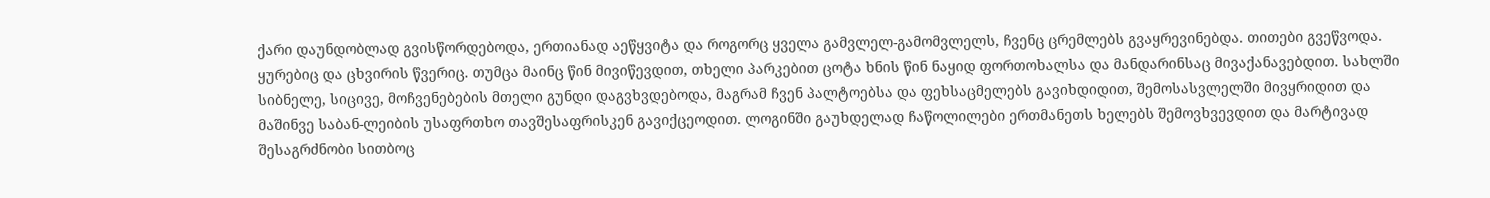ქარი დაუნდობლად გვისწორდებოდა, ერთიანად აეწყვიტა და როგორც ყველა გამვლელ-გამომვლელს, ჩვენც ცრემლებს გვაყრევინებდა. თითები გვეწვოდა. ყურებიც და ცხვირის წვერიც. თუმცა მაინც წინ მივიწევდით, თხელი პარკებით ცოტა ხნის წინ ნაყიდ ფორთოხალსა და მანდარინსაც მივაქანავებდით. სახლში სიბნელე, სიცივე, მოჩვენებების მთელი გუნდი დაგვხვდებოდა, მაგრამ ჩვენ პალტოებსა და ფეხსაცმელებს გავიხდიდით, შემოსასვლელში მივყრიდით და მაშინვე საბან-ლეიბის უსაფრთხო თავშესაფრისკენ გავიქცეოდით. ლოგინში გაუხდელად ჩაწოლილები ერთმანეთს ხელებს შემოვხვევდით და მარტივად შესაგრძნობი სითბოც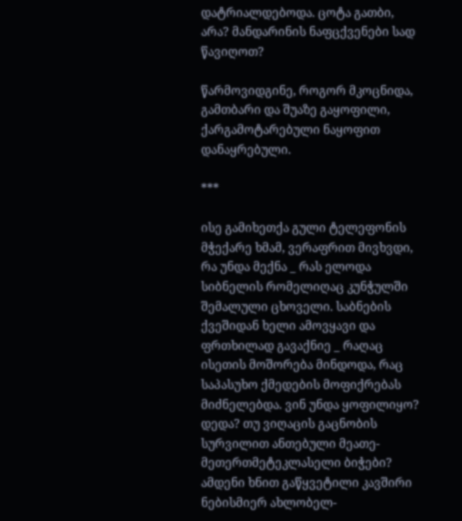დატრიალდებოდა. ცოტა გათბი, არა? მანდარინის ნაფცქვენები სად წავიღოთ?

წარმოვიდგინე, როგორ მკოცნიდა, გამთბარი და შუაზე გაყოფილი, ქარგამოტარებული ნაყოფით დანაყრებული.

***

ისე გამიხეთქა გული ტელეფონის მჭექარე ხმამ, ვერაფრით მივხვდი, რა უნდა მექნა _ რას ელოდა სიბნელის რომელიღაც კუნჭულში შემალული ცხოველი. საბნების ქვეშიდან ხელი ამოვყავი და ფრთხილად გავაქნიე _ რაღაც ისეთის მოშორება მინდოდა, რაც საპასუხო ქმედების მოფიქრებას მიძნელებდა. ვინ უნდა ყოფილიყო? დედა? თუ ვიღაცის გაცნობის სურვილით ანთებული მეათე-მეთერთმეტეკლასელი ბიჭები? ამდენი ხნით გაწყვეტილი კავშირი ნებისმიერ ახლობელ-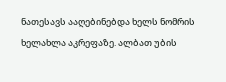ნათესავს ააღებინებდა ხელს ნომრის ხელახლა აკრეფაზე. ალბათ უბის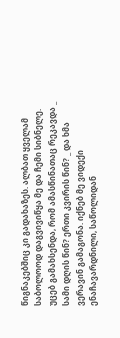წიგნაკებშიც კი გადახაზეს. ალბათ ყველამ საბოლოოდ დაგვივიწყა მე და ჩემი სიბნელე. უცებ გამახსენდა, რომ ამასწინათაც რეკავდა _ სამი დღის წინ? ერთი კვირის წინ? _ და ხმა ვერავინ გამაგონა. იქნებ მე ვიდექი ენაჩავარდნილი, საწოლიდან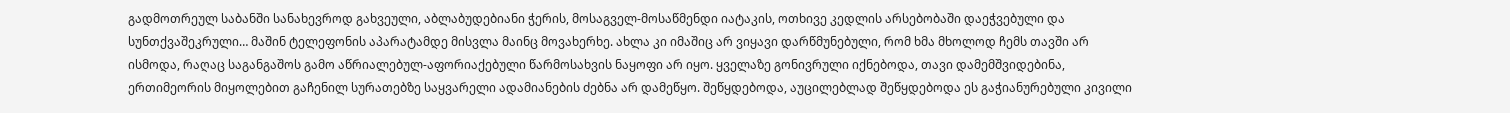გადმოთრეულ საბანში სანახევროდ გახვეული, აბლაბუდებიანი ჭერის, მოსაგველ-მოსაწმენდი იატაკის, ოთხივე კედლის არსებობაში დაეჭვებული და სუნთქვაშეკრული… მაშინ ტელეფონის აპარატამდე მისვლა მაინც მოვახერხე. ახლა კი იმაშიც არ ვიყავი დარწმუნებული, რომ ხმა მხოლოდ ჩემს თავში არ ისმოდა, რაღაც საგანგაშოს გამო აწრიალებულ-აფორიაქებული წარმოსახვის ნაყოფი არ იყო. ყველაზე გონივრული იქნებოდა, თავი დამემშვიდებინა, ერთიმეორის მიყოლებით გაჩენილ სურათებზე საყვარელი ადამიანების ძებნა არ დამეწყო. შეწყდებოდა, აუცილებლად შეწყდებოდა ეს გაჭიანურებული კივილი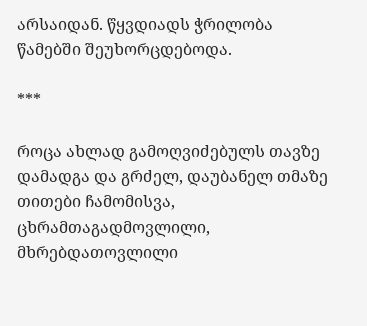არსაიდან. წყვდიადს ჭრილობა წამებში შეუხორცდებოდა.

***

როცა ახლად გამოღვიძებულს თავზე დამადგა და გრძელ, დაუბანელ თმაზე თითები ჩამომისვა, ცხრამთაგადმოვლილი, მხრებდათოვლილი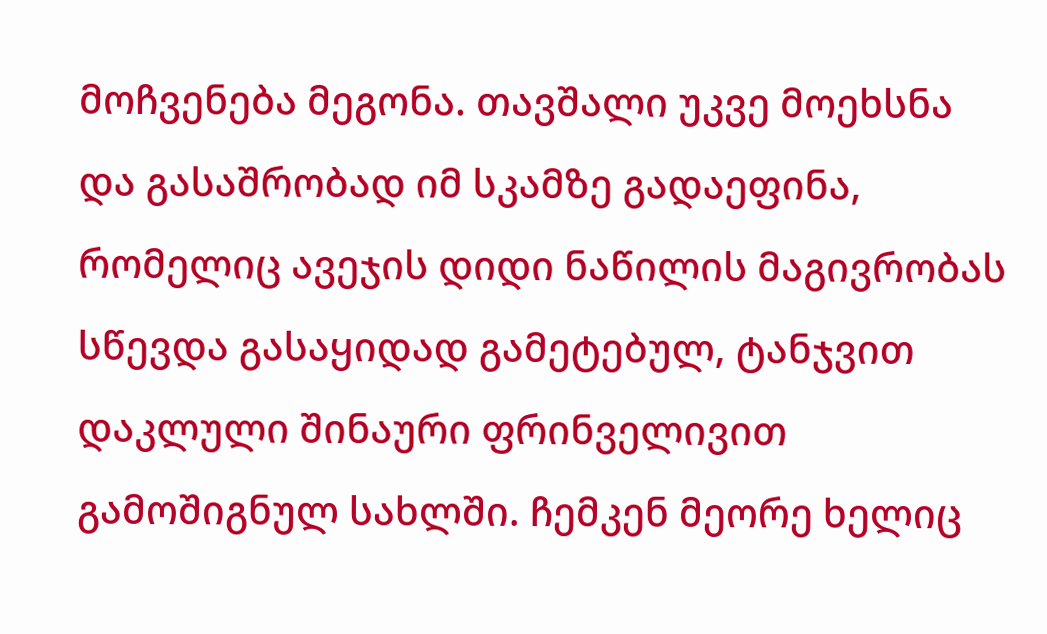მოჩვენება მეგონა. თავშალი უკვე მოეხსნა და გასაშრობად იმ სკამზე გადაეფინა, რომელიც ავეჯის დიდი ნაწილის მაგივრობას სწევდა გასაყიდად გამეტებულ, ტანჯვით დაკლული შინაური ფრინველივით გამოშიგნულ სახლში. ჩემკენ მეორე ხელიც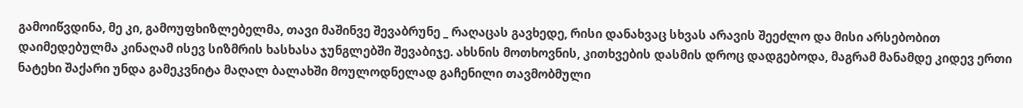გამოიწვდინა, მე კი, გამოუფხიზლებელმა, თავი მაშინვე შევაბრუნე _ რაღაცას გავხედე, რისი დანახვაც სხვას არავის შეეძლო და მისი არსებობით დაიმედებულმა კინაღამ ისევ სიზმრის ხასხასა ჯუნგლებში შევაბიჯე. ახსნის მოთხოვნის, კითხვების დასმის დროც დადგებოდა, მაგრამ მანამდე კიდევ ერთი ნატეხი შაქარი უნდა გამეკვნიტა მაღალ ბალახში მოულოდნელად გაჩენილი თავმობმული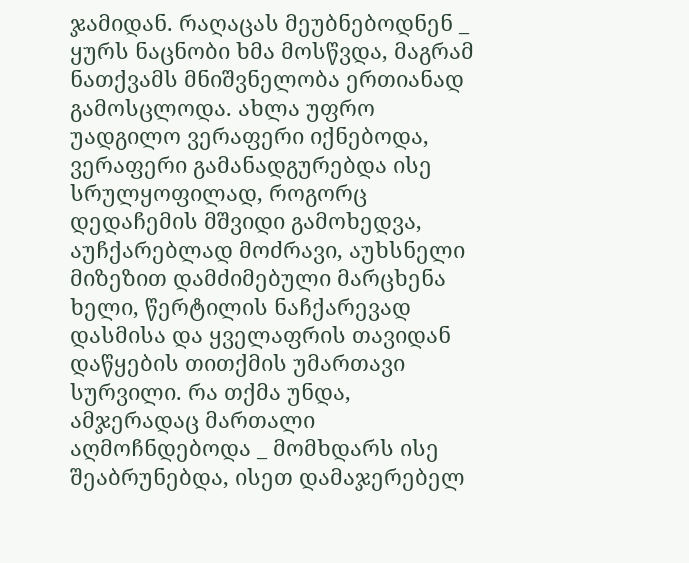ჯამიდან. რაღაცას მეუბნებოდნენ _ ყურს ნაცნობი ხმა მოსწვდა, მაგრამ ნათქვამს მნიშვნელობა ერთიანად გამოსცლოდა. ახლა უფრო უადგილო ვერაფერი იქნებოდა, ვერაფერი გამანადგურებდა ისე სრულყოფილად, როგორც დედაჩემის მშვიდი გამოხედვა, აუჩქარებლად მოძრავი, აუხსნელი მიზეზით დამძიმებული მარცხენა ხელი, წერტილის ნაჩქარევად დასმისა და ყველაფრის თავიდან დაწყების თითქმის უმართავი სურვილი. რა თქმა უნდა, ამჯერადაც მართალი აღმოჩნდებოდა _ მომხდარს ისე შეაბრუნებდა, ისეთ დამაჯერებელ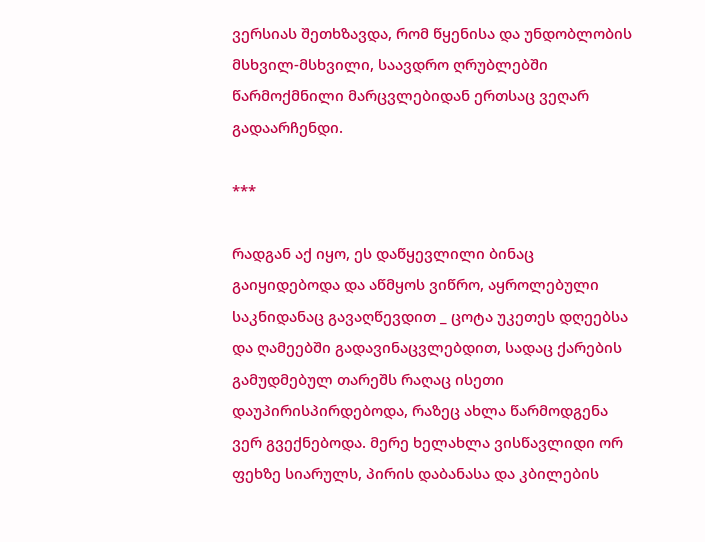ვერსიას შეთხზავდა, რომ წყენისა და უნდობლობის მსხვილ-მსხვილი, საავდრო ღრუბლებში წარმოქმნილი მარცვლებიდან ერთსაც ვეღარ გადაარჩენდი.

***

რადგან აქ იყო, ეს დაწყევლილი ბინაც გაიყიდებოდა და აწმყოს ვიწრო, აყროლებული საკნიდანაც გავაღწევდით _ ცოტა უკეთეს დღეებსა და ღამეებში გადავინაცვლებდით, სადაც ქარების გამუდმებულ თარეშს რაღაც ისეთი დაუპირისპირდებოდა, რაზეც ახლა წარმოდგენა ვერ გვექნებოდა. მერე ხელახლა ვისწავლიდი ორ ფეხზე სიარულს, პირის დაბანასა და კბილების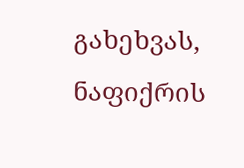გახეხვას, ნაფიქრის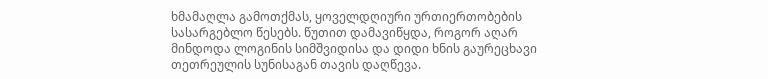ხმამაღლა გამოთქმას, ყოველდღიური ურთიერთობების სასარგებლო წესებს. წუთით დამავიწყდა, როგორ აღარ მინდოდა ლოგინის სიმშვიდისა და დიდი ხნის გაურეცხავი თეთრეულის სუნისაგან თავის დაღწევა.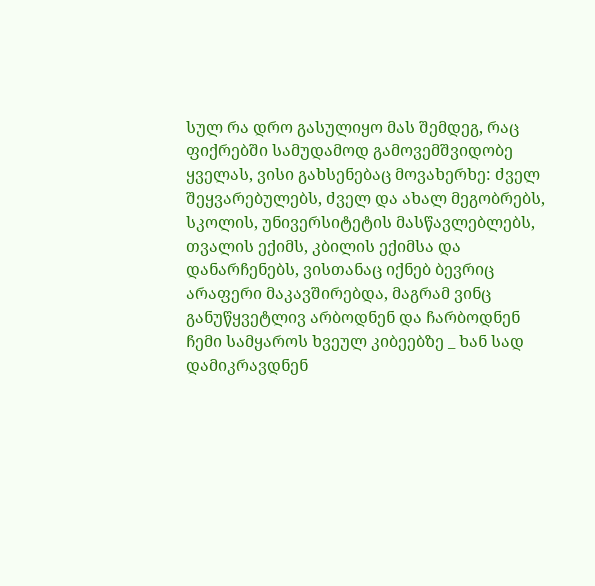სულ რა დრო გასულიყო მას შემდეგ, რაც ფიქრებში სამუდამოდ გამოვემშვიდობე ყველას, ვისი გახსენებაც მოვახერხე: ძველ შეყვარებულებს, ძველ და ახალ მეგობრებს, სკოლის, უნივერსიტეტის მასწავლებლებს, თვალის ექიმს, კბილის ექიმსა და დანარჩენებს, ვისთანაც იქნებ ბევრიც არაფერი მაკავშირებდა, მაგრამ ვინც განუწყვეტლივ არბოდნენ და ჩარბოდნენ ჩემი სამყაროს ხვეულ კიბეებზე _ ხან სად დამიკრავდნენ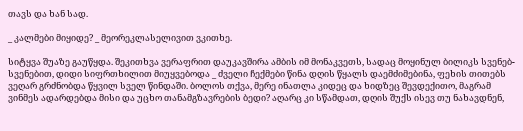თავს და ხან სად.

_ კალმები მიყიდე? _ მეორეკლასელივით ვკითხე.

სიტყვა შუაზე გაუწყდა. შეკითხვა ვერაფრით დაუკავშირა ამბის იმ მონაკვეთს, სადაც მოყინულ ბილიკს სვენებ-სვენებით, დიდი სიფრთხილით მიუყვებოდა _ ძველი ჩექმები წინა დღის წყალს დაემძიმებინა, ფეხის თითებს ვეღარ გრძნობდა წყვილ სველ წინდაში. ბოლოს თქვა, მერე ინათლა კიდეც და ხიდზეც შევდექითო, მაგრამ ვინმეს ადარდებდა მისი და უცხო თანამგზავრების ბედი? აღარც კი სწამდათ, დღის შუქს ისევ თუ ნახავდნენ,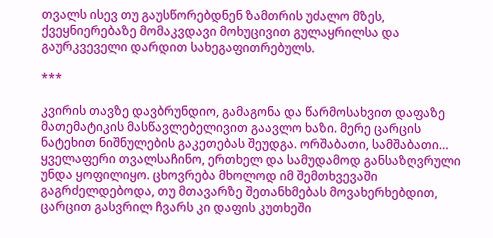თვალს ისევ თუ გაუსწორებდნენ ზამთრის უძალო მზეს, ქვეყნიერებაზე მომაკვდავი მოხუცივით გულაყრილსა და გაურკვეველი დარდით სახეგაფითრებულს.

***

კვირის თავზე დავბრუნდიო, გამაგონა და წარმოსახვით დაფაზე მათემატიკის მასწავლებელივით გაავლო ხაზი. მერე ცარცის ნატეხით ნიშნულების გაკეთებას შეუდგა. ორშაბათი, სამშაბათი… ყველაფერი თვალსაჩინო, ერთხელ და სამუდამოდ განსაზღვრული უნდა ყოფილიყო. ცხოვრება მხოლოდ იმ შემთხვევაში გაგრძელდებოდა, თუ მთავარზე შეთანხმებას მოვახერხებდით, ცარცით გასვრილ ჩვარს კი დაფის კუთხეში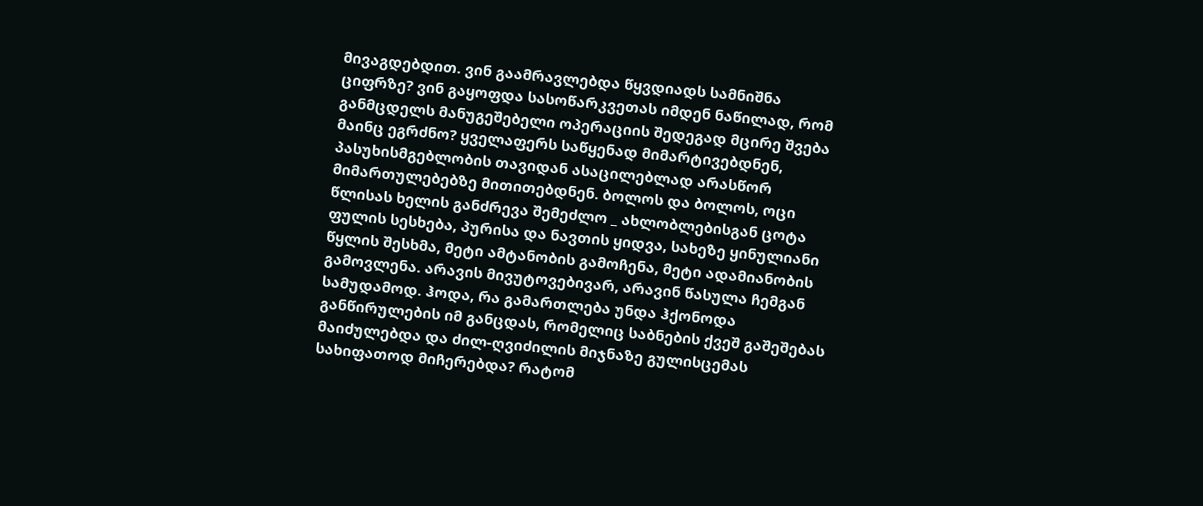მივაგდებდით. ვინ გაამრავლებდა წყვდიადს სამნიშნა ციფრზე? ვინ გაყოფდა სასოწარკვეთას იმდენ ნაწილად, რომ განმცდელს მანუგეშებელი ოპერაციის შედეგად მცირე შვება მაინც ეგრძნო? ყველაფერს საწყენად მიმარტივებდნენ, პასუხისმგებლობის თავიდან ასაცილებლად არასწორ მიმართულებებზე მითითებდნენ. ბოლოს და ბოლოს, ოცი წლისას ხელის განძრევა შემეძლო _ ახლობლებისგან ცოტა ფულის სესხება, პურისა და ნავთის ყიდვა, სახეზე ყინულიანი წყლის შესხმა, მეტი ამტანობის გამოჩენა, მეტი ადამიანობის გამოვლენა. არავის მივუტოვებივარ, არავინ წასულა ჩემგან სამუდამოდ. ჰოდა, რა გამართლება უნდა ჰქონოდა განწირულების იმ განცდას, რომელიც საბნების ქვეშ გაშეშებას მაიძულებდა და ძილ-ღვიძილის მიჯნაზე გულისცემას სახიფათოდ მიჩერებდა? რატომ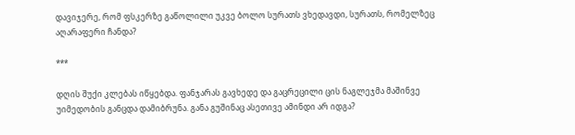დავიჯერე, რომ ფსკერზე გაწოლილი უკვე ბოლო სურათს ვხედავდი, სურათს, რომელზეც აღარაფერი ჩანდა?

***

დღის შუქი კლებას იწყებდა. ფანჯარას გავხედე და გაცრეცილი ცის ნაგლეჯმა მაშინვე უიმედობის განცდა დამიბრუნა. განა გუშინაც ასეთივე ამინდი არ იდგა?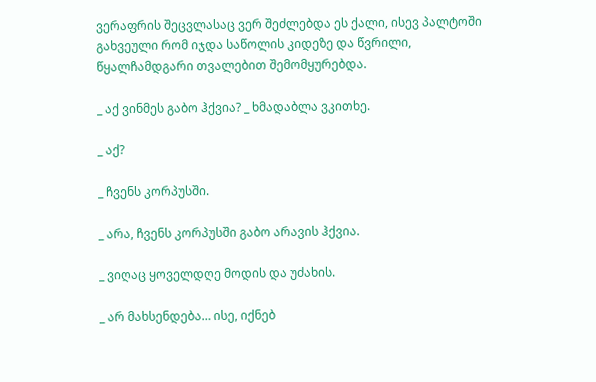ვერაფრის შეცვლასაც ვერ შეძლებდა ეს ქალი, ისევ პალტოში გახვეული რომ იჯდა საწოლის კიდეზე და წვრილი, წყალჩამდგარი თვალებით შემომყურებდა.

_ აქ ვინმეს გაბო ჰქვია? _ ხმადაბლა ვკითხე.

_ აქ?

_ ჩვენს კორპუსში.

_ არა, ჩვენს კორპუსში გაბო არავის ჰქვია.

_ ვიღაც ყოველდღე მოდის და უძახის.

_ არ მახსენდება… ისე, იქნებ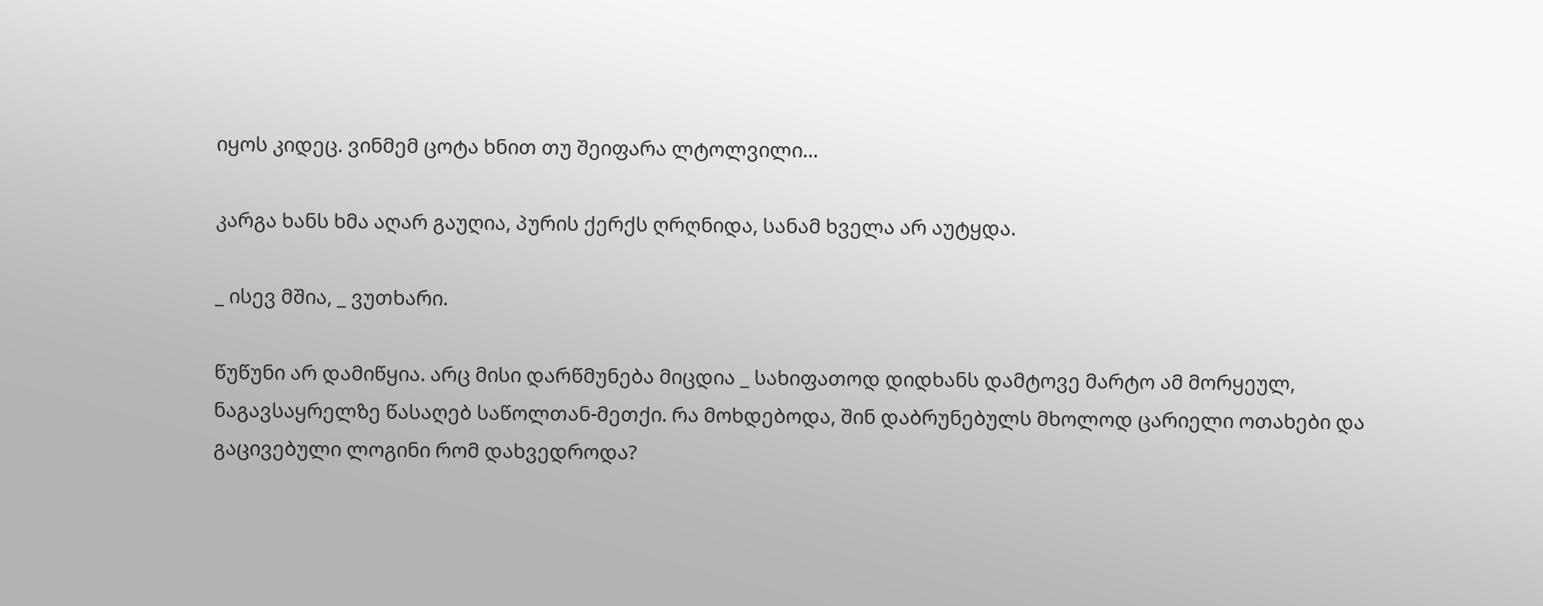იყოს კიდეც. ვინმემ ცოტა ხნით თუ შეიფარა ლტოლვილი…

კარგა ხანს ხმა აღარ გაუღია, პურის ქერქს ღრღნიდა, სანამ ხველა არ აუტყდა.

_ ისევ მშია, _ ვუთხარი.

წუწუნი არ დამიწყია. არც მისი დარწმუნება მიცდია _ სახიფათოდ დიდხანს დამტოვე მარტო ამ მორყეულ, ნაგავსაყრელზე წასაღებ საწოლთან-მეთქი. რა მოხდებოდა, შინ დაბრუნებულს მხოლოდ ცარიელი ოთახები და გაცივებული ლოგინი რომ დახვედროდა?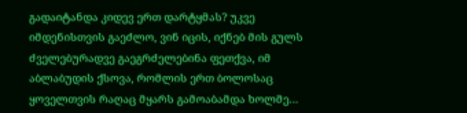გადაიტანდა კიდევ ერთ დარტყმას? უკვე იმდენისთვის გაეძლო, ვინ იცის, იქნებ მის გულს ძველებურადვე გაეგრძელებინა ფეთქვა, იმ აბლაბუდის ქსოვა, რომლის ერთ ბოლოსაც ყოველთვის რაღაც მყარს გამოაბამდა ხოლმე…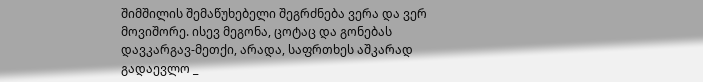შიმშილის შემაწუხებელი შეგრძნება ვერა და ვერ მოვიშორე. ისევ მეგონა, ცოტაც და გონებას დავკარგავ-მეთქი, არადა, საფრთხეს აშკარად გადაევლო _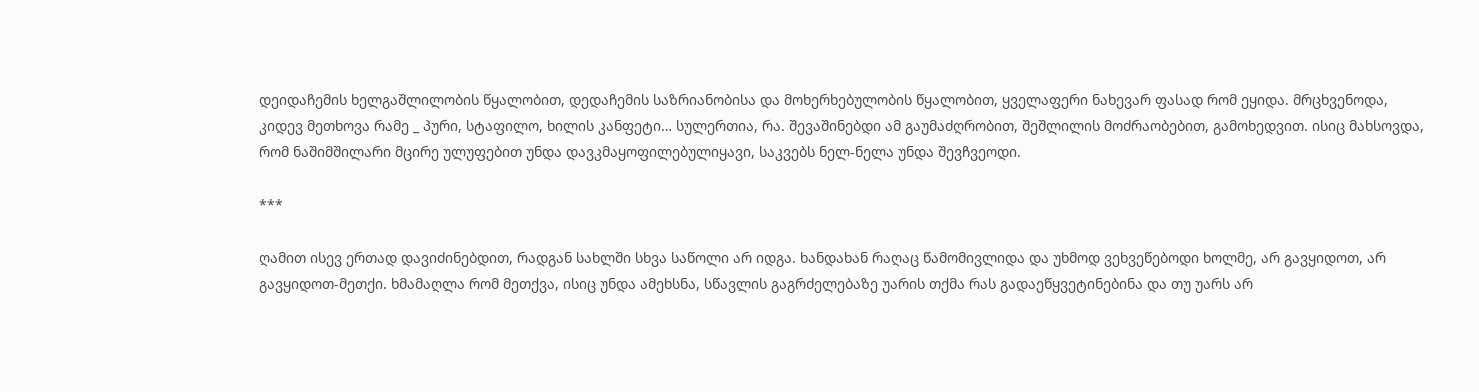დეიდაჩემის ხელგაშლილობის წყალობით, დედაჩემის საზრიანობისა და მოხერხებულობის წყალობით, ყველაფერი ნახევარ ფასად რომ ეყიდა. მრცხვენოდა, კიდევ მეთხოვა რამე _ პური, სტაფილო, ხილის კანფეტი… სულერთია, რა. შევაშინებდი ამ გაუმაძღრობით, შეშლილის მოძრაობებით, გამოხედვით. ისიც მახსოვდა, რომ ნაშიმშილარი მცირე ულუფებით უნდა დავკმაყოფილებულიყავი, საკვებს ნელ-ნელა უნდა შევჩვეოდი.

***

ღამით ისევ ერთად დავიძინებდით, რადგან სახლში სხვა საწოლი არ იდგა. ხანდახან რაღაც წამომივლიდა და უხმოდ ვეხვეწებოდი ხოლმე, არ გავყიდოთ, არ გავყიდოთ-მეთქი. ხმამაღლა რომ მეთქვა, ისიც უნდა ამეხსნა, სწავლის გაგრძელებაზე უარის თქმა რას გადაეწყვეტინებინა და თუ უარს არ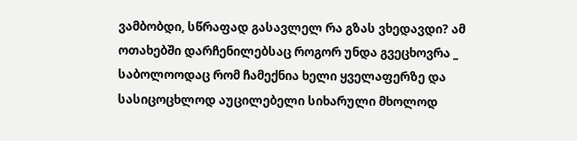ვამბობდი, სწრაფად გასავლელ რა გზას ვხედავდი? ამ ოთახებში დარჩენილებსაც როგორ უნდა გვეცხოვრა _ საბოლოოდაც რომ ჩამექნია ხელი ყველაფერზე და სასიცოცხლოდ აუცილებელი სიხარული მხოლოდ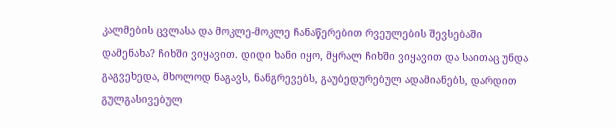კალმების ცვლასა და მოკლე-მოკლე ჩანაწერებით რვეულების შევსებაში დამენახა? ჩიხში ვიყავით. დიდი ხანი იყო, მყრალ ჩიხში ვიყავით და საითაც უნდა გაგვეხედა, მხოლოდ ნაგავს, ნანგრევებს, გაუბედურებულ ადამიანებს, დარდით გულგასივებულ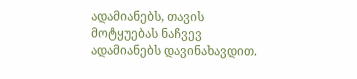ადამიანებს, თავის მოტყუებას ნაჩვევ ადამიანებს დავინახავდით.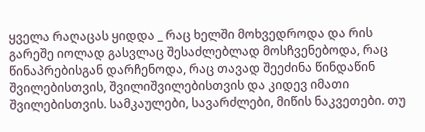ყველა რაღაცას ყიდდა _ რაც ხელში მოხვედროდა და რის გარეშე იოლად გასვლაც შესაძლებლად მოსჩვენებოდა, რაც წინაპრებისგან დარჩენოდა, რაც თავად შეეძინა წინდაწინ შვილებისთვის, შვილიშვილებისთვის და კიდევ იმათი შვილებისთვის. სამკაულები, სავარძლები, მიწის ნაკვეთები. თუ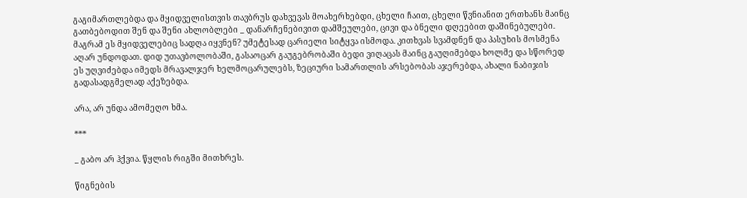გაგიმართლებდა და მყიდველისთვის თავბრუს დახვევას მოახერხებდი, ცხელი ჩაით, ცხელი წვნიანით ერთხანს მაინც გათბებოდით შენ და შენი ახლობლები _ დანარჩენებივით დამშეულები, ცივი და ბნელი დღეებით დაშინებულები. მაგრამ ეს მყიდველებიც სადღა იყვნენ? უმეტესად ცარიელი სიტყვა ისმოდა. კითხვას სვამდნენ და პასუხის მოსმენა აღარ უნდოდათ. დიდ უთავბოლობაში, გასაოცარ გაუგებრობაში ბედი ვიღაცას მაინც გაუღიმებდა ხოლმე და სწორედ ეს უღვიძებდა იმედს მრავალჯერ ხელმოცარულებს, ზეციური სამართლის არსებობას აჯერებდა, ახალი ნაბიჯის გადასადგმელად აქეზებდა.

არა, არ უნდა ამომეღო ხმა.

***

_ გაბო არ ჰქვია. წყლის რიგში მითხრეს.

წიგნების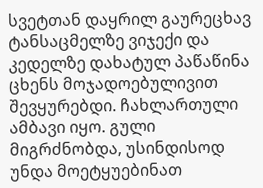სვეტთან დაყრილ გაურეცხავ ტანსაცმელზე ვიჯექი და კედელზე დახატულ პაწაწინა ცხენს მოჯადოებულივით შევყურებდი. ჩახლართული ამბავი იყო. გული მიგრძნობდა, უსინდისოდ უნდა მოეტყუებინათ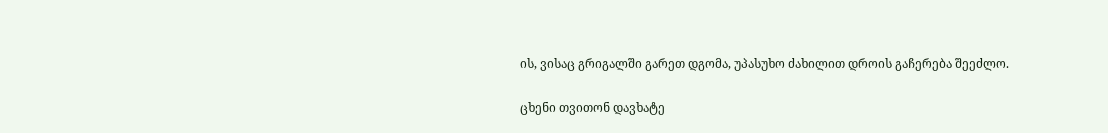ის, ვისაც გრიგალში გარეთ დგომა, უპასუხო ძახილით დროის გაჩერება შეეძლო.

ცხენი თვითონ დავხატე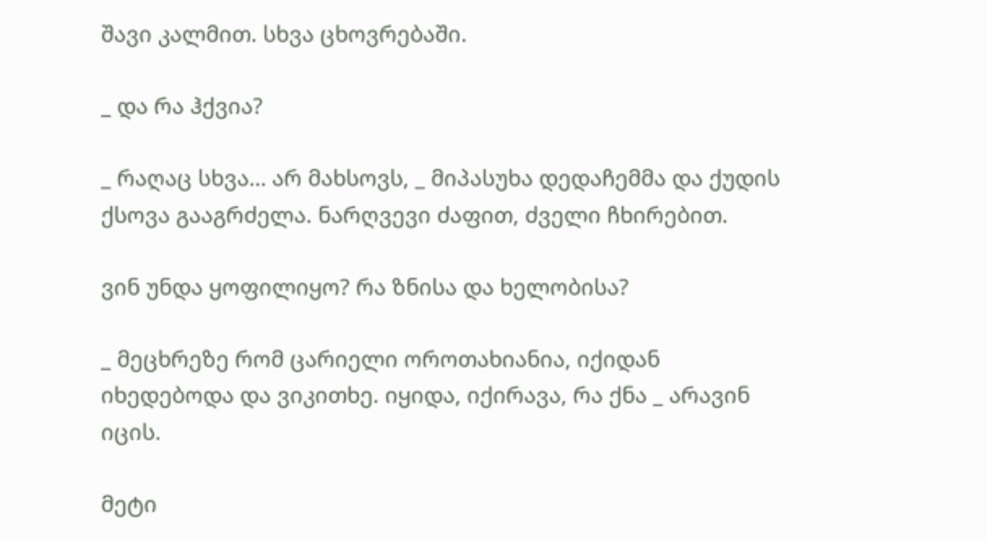შავი კალმით. სხვა ცხოვრებაში.

_ და რა ჰქვია?

_ რაღაც სხვა… არ მახსოვს, _ მიპასუხა დედაჩემმა და ქუდის ქსოვა გააგრძელა. ნარღვევი ძაფით, ძველი ჩხირებით.

ვინ უნდა ყოფილიყო? რა ზნისა და ხელობისა?

_ მეცხრეზე რომ ცარიელი ოროთახიანია, იქიდან იხედებოდა და ვიკითხე. იყიდა, იქირავა, რა ქნა _ არავინ იცის.

მეტი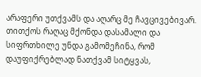არაფერი უთქვამს და აღარც მე ჩავცივებივარ. თითქოს რაღაც მქონდა დასამალი და სიფრთხილე უნდა გამომეჩინა, რომ დაუფიქრებლად ნათქვამ სიტყვას,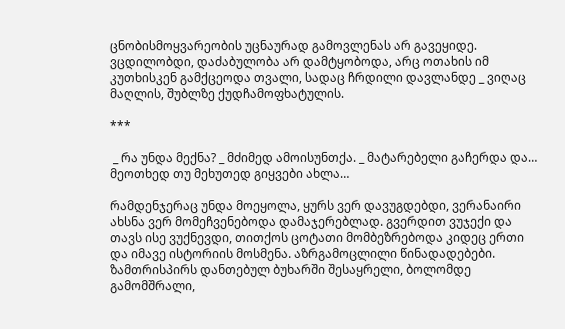ცნობისმოყვარეობის უცნაურად გამოვლენას არ გავეყიდე. ვცდილობდი, დაძაბულობა არ დამტყობოდა, არც ოთახის იმ კუთხისკენ გამქცეოდა თვალი, სადაც ჩრდილი დავლანდე _ ვიღაც მაღლის, შუბლზე ქუდჩამოფხატულის.

***

 _ რა უნდა მექნა? _ მძიმედ ამოისუნთქა. _ მატარებელი გაჩერდა და… მეოთხედ თუ მეხუთედ გიყვები ახლა…

რამდენჯერაც უნდა მოეყოლა, ყურს ვერ დავუგდებდი, ვერანაირი ახსნა ვერ მომეჩვენებოდა დამაჯერებლად. გვერდით ვუჯექი და თავს ისე ვუქნევდი, თითქოს ცოტათი მომბეზრებოდა კიდეც ერთი და იმავე ისტორიის მოსმენა. აზრგამოცლილი წინადადებები. ზამთრისპირს დანთებულ ბუხარში შესაყრელი, ბოლომდე გამომშრალი,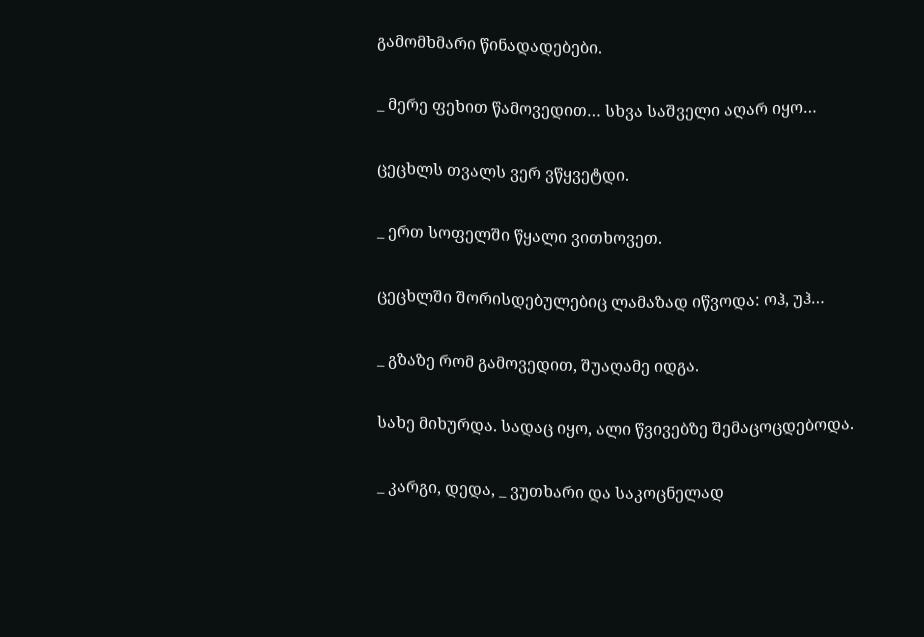გამომხმარი წინადადებები.

_ მერე ფეხით წამოვედით… სხვა საშველი აღარ იყო…

ცეცხლს თვალს ვერ ვწყვეტდი.

_ ერთ სოფელში წყალი ვითხოვეთ.

ცეცხლში შორისდებულებიც ლამაზად იწვოდა: ოჰ, უჰ…

_ გზაზე რომ გამოვედით, შუაღამე იდგა.

სახე მიხურდა. სადაც იყო, ალი წვივებზე შემაცოცდებოდა.

_ კარგი, დედა, _ ვუთხარი და საკოცნელად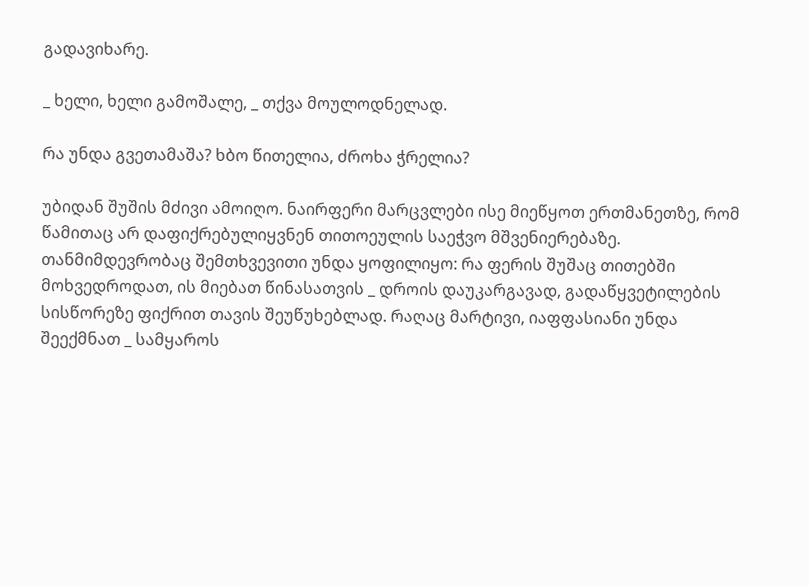გადავიხარე.

_ ხელი, ხელი გამოშალე, _ თქვა მოულოდნელად.

რა უნდა გვეთამაშა? ხბო წითელია, ძროხა ჭრელია?

უბიდან შუშის მძივი ამოიღო. ნაირფერი მარცვლები ისე მიეწყოთ ერთმანეთზე, რომ წამითაც არ დაფიქრებულიყვნენ თითოეულის საეჭვო მშვენიერებაზე. თანმიმდევრობაც შემთხვევითი უნდა ყოფილიყო: რა ფერის შუშაც თითებში მოხვედროდათ, ის მიებათ წინასათვის _ დროის დაუკარგავად, გადაწყვეტილების სისწორეზე ფიქრით თავის შეუწუხებლად. რაღაც მარტივი, იაფფასიანი უნდა შეექმნათ _ სამყაროს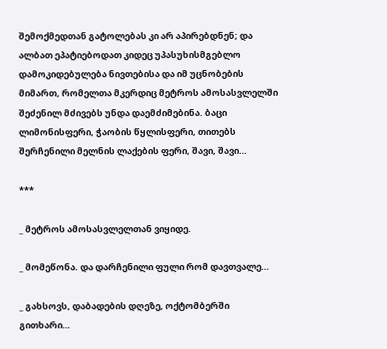შემოქმედთან გატოლებას კი არ აპირებდნენ; და ალბათ ეპატიებოდათ კიდეც უპასუხისმგებლო დამოკიდებულება ნივთებისა და იმ უცნობების მიმართ, რომელთა მკერდიც მეტროს ამოსასვლელში შეძენილ მძივებს უნდა დაემძიმებინა. ბაცი ლიმონისფერი, ჭაობის წყლისფერი, თითებს შერჩენილი მელნის ლაქების ფერი, შავი, შავი…

***

_ მეტროს ამოსასვლელთან ვიყიდე.

_ მომეწონა. და დარჩენილი ფული რომ დავთვალე…

_ გახსოვს, დაბადების დღეზე, ოქტომბერში გითხარი…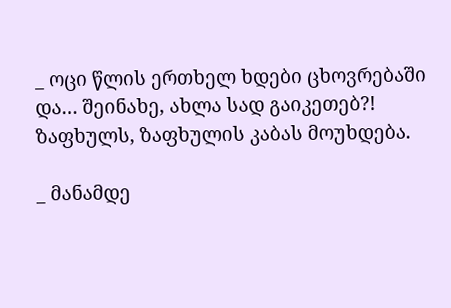_ ოცი წლის ერთხელ ხდები ცხოვრებაში და… შეინახე, ახლა სად გაიკეთებ?! ზაფხულს, ზაფხულის კაბას მოუხდება.

_ მანამდე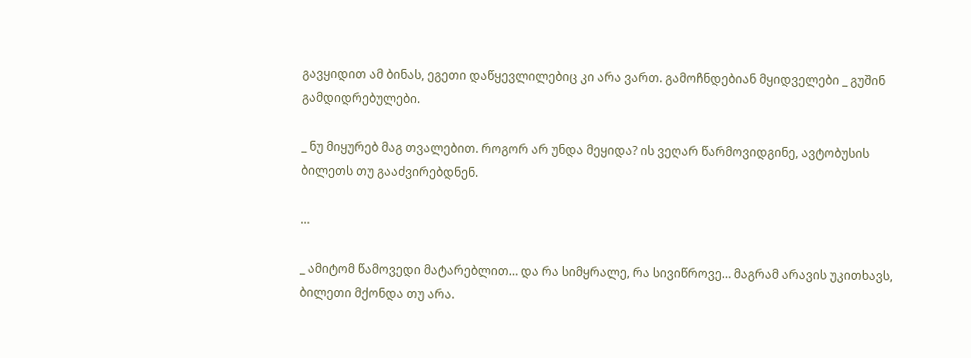გავყიდით ამ ბინას, ეგეთი დაწყევლილებიც კი არა ვართ. გამოჩნდებიან მყიდველები _ გუშინ გამდიდრებულები.

_ ნუ მიყურებ მაგ თვალებით. როგორ არ უნდა მეყიდა? ის ვეღარ წარმოვიდგინე, ავტობუსის ბილეთს თუ გააძვირებდნენ.

…

_ ამიტომ წამოვედი მატარებლით… და რა სიმყრალე, რა სივიწროვე… მაგრამ არავის უკითხავს, ბილეთი მქონდა თუ არა.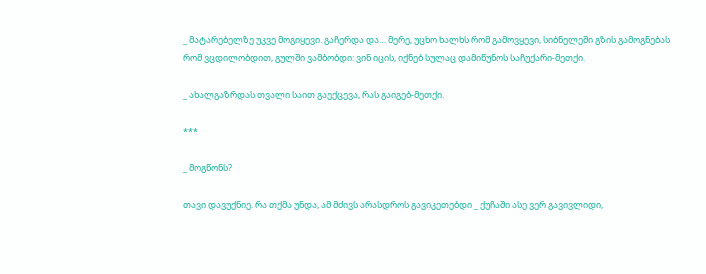_ მატარებელზე უკვე მოგიყევი. გაჩერდა და… მერე, უცხო ხალხს რომ გამოვყევი, სიბნელეში გზის გამოგნებას რომ ვცდილობდით, გულში ვამბობდი: ვინ იცის, იქნებ სულაც დამიწუნოს საჩუქარი-მეთქი.

_ ახალგაზრდას თვალი საით გაექცევა, რას გაიგებ-მეთქი.

***

_ მოგწონს?

თავი დავუქნიე. რა თქმა უნდა, ამ მძივს არასდროს გავიკეთებდი _ ქუჩაში ასე ვერ გავივლიდი,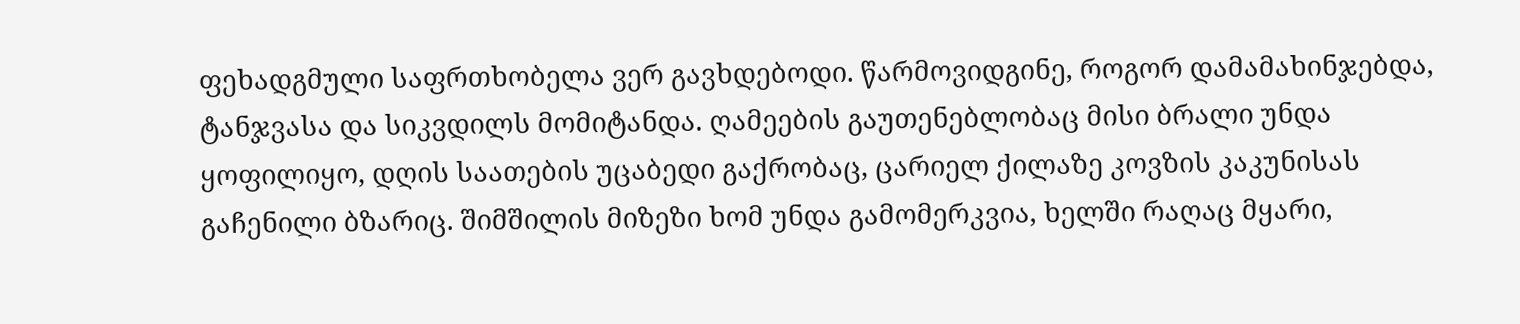ფეხადგმული საფრთხობელა ვერ გავხდებოდი. წარმოვიდგინე, როგორ დამამახინჯებდა, ტანჯვასა და სიკვდილს მომიტანდა. ღამეების გაუთენებლობაც მისი ბრალი უნდა ყოფილიყო, დღის საათების უცაბედი გაქრობაც, ცარიელ ქილაზე კოვზის კაკუნისას გაჩენილი ბზარიც. შიმშილის მიზეზი ხომ უნდა გამომერკვია, ხელში რაღაც მყარი,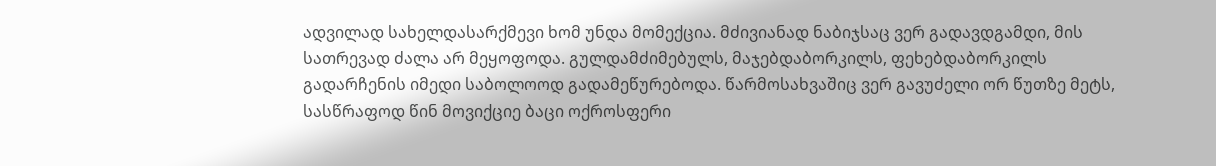ადვილად სახელდასარქმევი ხომ უნდა მომექცია. მძივიანად ნაბიჯსაც ვერ გადავდგამდი, მის სათრევად ძალა არ მეყოფოდა. გულდამძიმებულს, მაჯებდაბორკილს, ფეხებდაბორკილს გადარჩენის იმედი საბოლოოდ გადამეწურებოდა. წარმოსახვაშიც ვერ გავუძელი ორ წუთზე მეტს, სასწრაფოდ წინ მოვიქციე ბაცი ოქროსფერი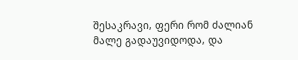შესაკრავი, ფერი რომ ძალიან მალე გადაუვიდოდა, და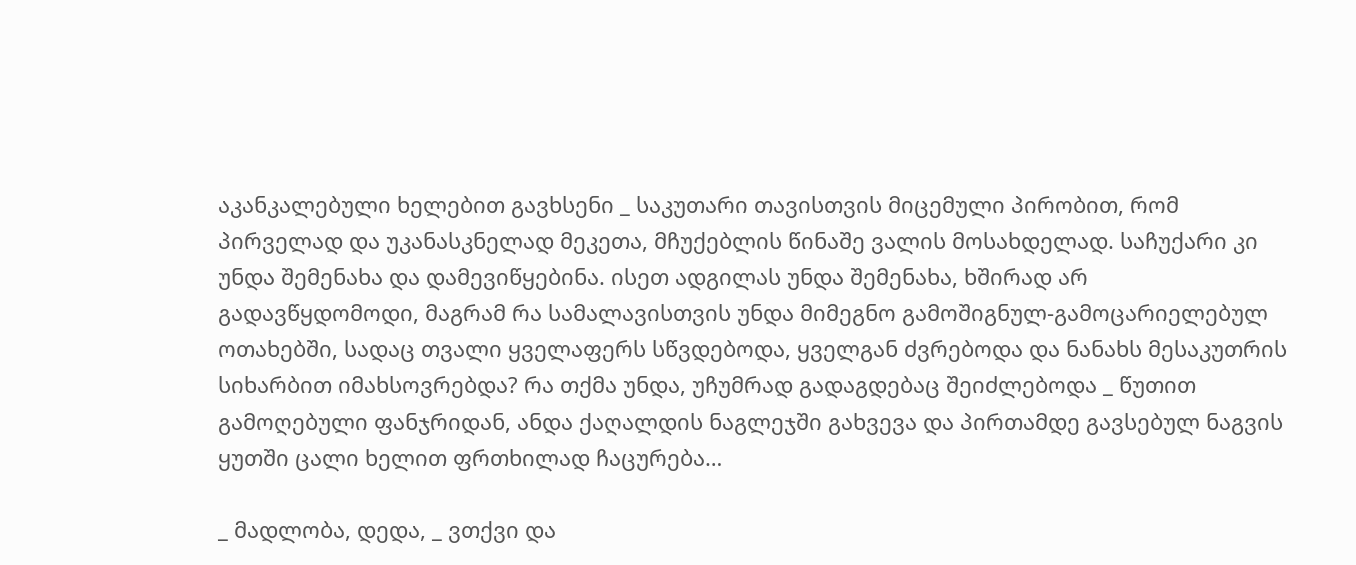აკანკალებული ხელებით გავხსენი _ საკუთარი თავისთვის მიცემული პირობით, რომ პირველად და უკანასკნელად მეკეთა, მჩუქებლის წინაშე ვალის მოსახდელად. საჩუქარი კი უნდა შემენახა და დამევიწყებინა. ისეთ ადგილას უნდა შემენახა, ხშირად არ გადავწყდომოდი, მაგრამ რა სამალავისთვის უნდა მიმეგნო გამოშიგნულ-გამოცარიელებულ ოთახებში, სადაც თვალი ყველაფერს სწვდებოდა, ყველგან ძვრებოდა და ნანახს მესაკუთრის სიხარბით იმახსოვრებდა? რა თქმა უნდა, უჩუმრად გადაგდებაც შეიძლებოდა _ წუთით გამოღებული ფანჯრიდან, ანდა ქაღალდის ნაგლეჯში გახვევა და პირთამდე გავსებულ ნაგვის ყუთში ცალი ხელით ფრთხილად ჩაცურება…

_ მადლობა, დედა, _ ვთქვი და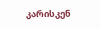კარისკენ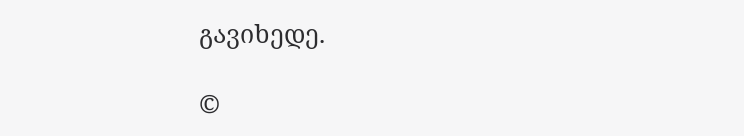გავიხედე.

©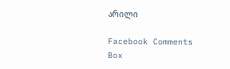არილი

Facebook Comments Box